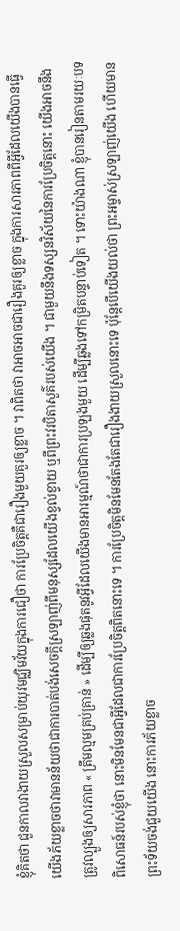ខ្ញុំគិតថា ជួនកាលវាងាយស្រួលសម្រាប់យុវមជ្ឈិមវ័យក្នុងការជឿថា ការប្រែចិត្តគឺជារឿងមួយគួរឲ្យខ្លាច ។ វាពិតថា វាអាចអាចជារឿងគួរឲ្យខ្លាច ក្នុងការសារភាពពីអ្វីដែលយើងបានធ្វើ យើងភ័យខ្លាចថាវាមានន័យថាជាការបាត់បង់សេចក្ដីស្រឡាញ់ពីមនុស្សដែលយើងខ្វល់ខ្វាយ ឬពីព្រះវរបិតាសួគ៌របស់យើង ។ ជាមួយនឹងទស្សនវិស័យនៃការប្រែចិត្តនោះ យើងអាចនឹងត្រូវល្បួងឲ្យសារភាព « ត្រឹមល្មមគ្រប់គ្រាន់ » ដើម្បីឲ្យឆ្លងផុតនូវអ្វីដែលយើងមានអារម្មណ៍ថាជាការប្រឡងមួយ ដើម្បីឆ្លងទៅកម្រិតបន្ទាប់ទៀត ។ ទោះយ៉ាងណា ខ្ញុំបានរៀនតាមរយៈបទពិសោធន៍របស់ខ្ញុំថា នោះមិនមែនជាអ្វីដែលជាការប្រែចិត្តពិតនោះទេ ។ ការប្រែចិត្តមិនមែនតែងតែជារឿងងាយស្រួលនោះទេ ប៉ុន្តែបើយើងយល់ថា ព្រះអម្ចាស់ស្រឡាញ់យើង ហើយមានព្រះទ័យចង់ជួយយើង នោះការភ័យខ្លាច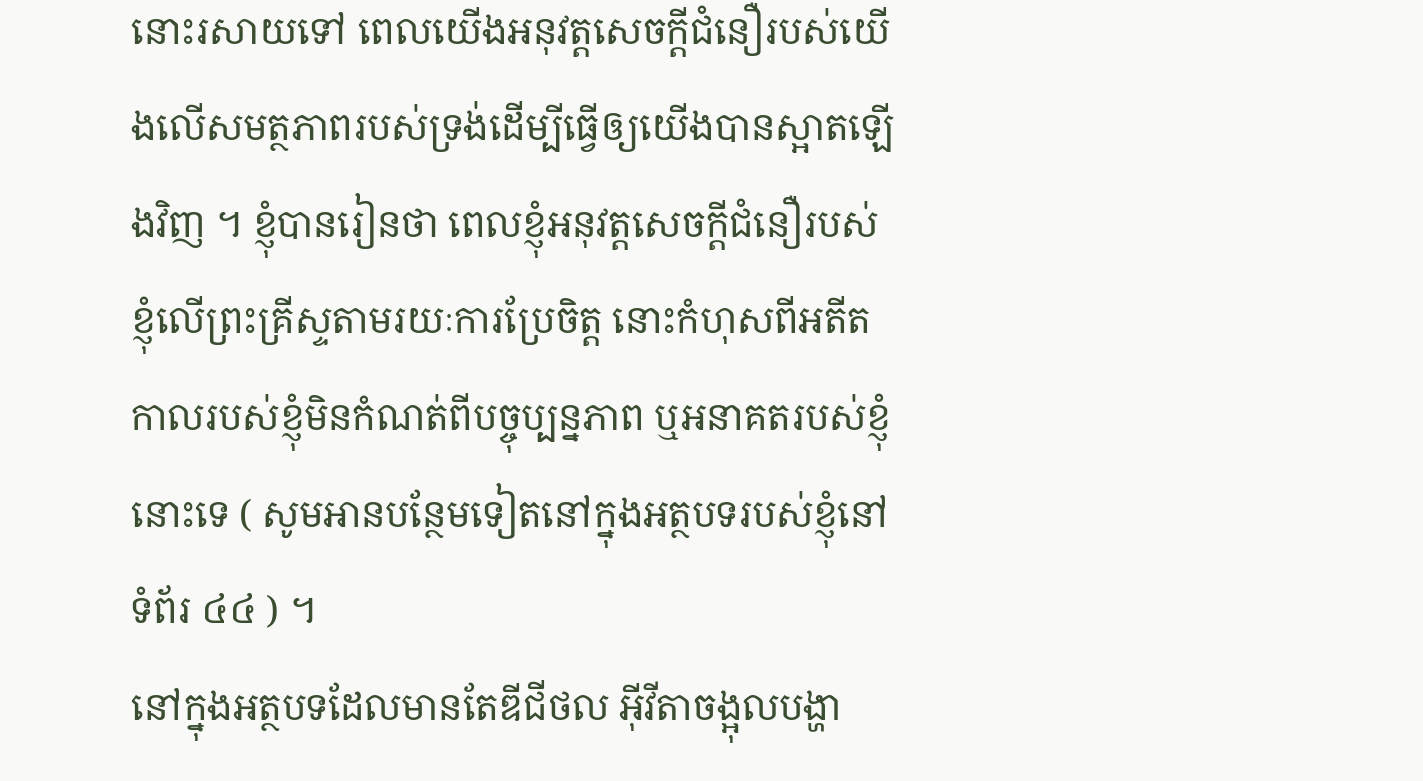នោះរសាយទៅ ពេលយើងអនុវត្តសេចក្ដីជំនឿរបស់យើងលើសមត្ថភាពរបស់ទ្រង់ដើម្បីធ្វើឲ្យយើងបានស្អាតឡើងវិញ ។ ខ្ញុំបានរៀនថា ពេលខ្ញុំអនុវត្តសេចក្ដីជំនឿរបស់ខ្ញុំលើព្រះគ្រីស្ទតាមរយៈការប្រែចិត្ត នោះកំហុសពីអតីតកាលរបស់ខ្ញុំមិនកំណត់ពីបច្ចុប្បន្នភាព ឬអនាគតរបស់ខ្ញុំនោះទេ ( សូមអានបន្ថែមទៀតនៅក្នុងអត្ថបទរបស់ខ្ញុំនៅទំព័រ ៤៤ ) ។
នៅក្នុងអត្ថបទដែលមានតែឌីជីថល អ៊ីវីតាចង្អុលបង្ហា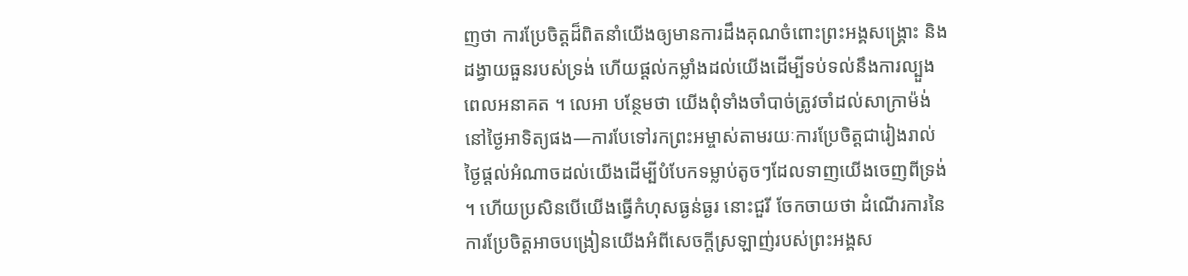ញថា ការប្រែចិត្តដ៏ពិតនាំយើងឲ្យមានការដឹងគុណចំពោះព្រះអង្គសង្គ្រោះ និងដង្វាយធួនរបស់ទ្រង់ ហើយផ្ដល់កម្លាំងដល់យើងដើម្បីទប់ទល់នឹងការល្បួងពេលអនាគត ។ លេអា បន្ថែមថា យើងពុំទាំងចាំបាច់ត្រូវចាំដល់សាក្រាម៉ង់នៅថ្ងៃអាទិត្យផង—ការបែទៅរកព្រះអម្ចាស់តាមរយៈការប្រែចិត្តជារៀងរាល់ថ្ងៃផ្ដល់អំណាចដល់យើងដើម្បីបំបែកទម្លាប់តូចៗដែលទាញយើងចេញពីទ្រង់ ។ ហើយប្រសិនបើយើងធ្វើកំហុសធ្ងន់ធ្ងរ នោះជួរី ចែកចាយថា ដំណើរការនៃការប្រែចិត្តអាចបង្រៀនយើងអំពីសេចក្ដីស្រឡាញ់របស់ព្រះអង្គស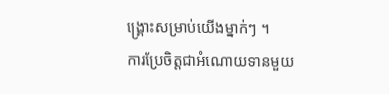ង្គ្រោះសម្រាប់យើងម្នាក់ៗ ។
ការប្រែចិត្តជាអំណោយទានមួយ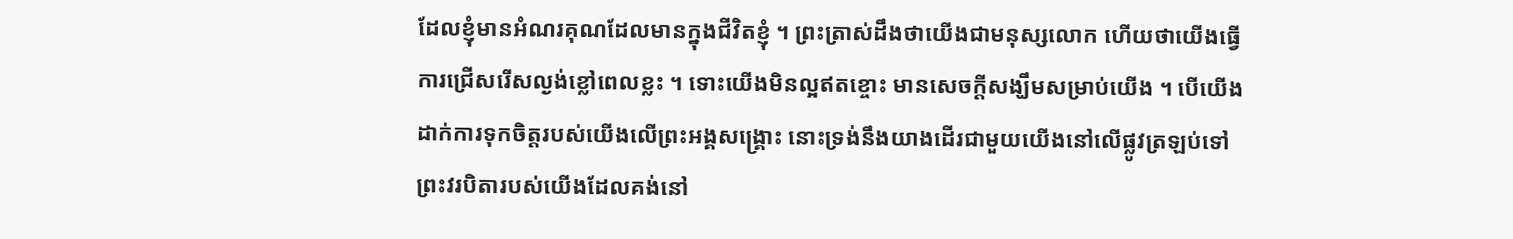ដែលខ្ញុំមានអំណរគុណដែលមានក្នុងជីវិតខ្ញុំ ។ ព្រះត្រាស់ដឹងថាយើងជាមនុស្សលោក ហើយថាយើងធ្វើការជ្រើសរើសល្ងង់ខ្លៅពេលខ្លះ ។ ទោះយើងមិនល្អឥតខ្ចោះ មានសេចក្ដីសង្ឃឹមសម្រាប់យើង ។ បើយើងដាក់ការទុកចិត្តរបស់យើងលើព្រះអង្គសង្គ្រោះ នោះទ្រង់នឹងយាងដើរជាមួយយើងនៅលើផ្លូវត្រឡប់ទៅព្រះវរបិតារបស់យើងដែលគង់នៅ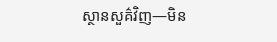ស្ថានសួគ៌វិញ—មិន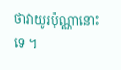ថាវាយូរប៉ុណ្ណានោះទេ ។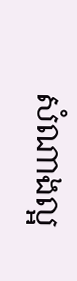សំណាងល្អ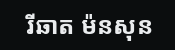រីឆាត ម៉នសុន